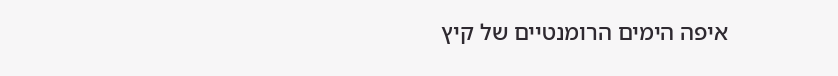איפה הימים הרומנטיים של קיץ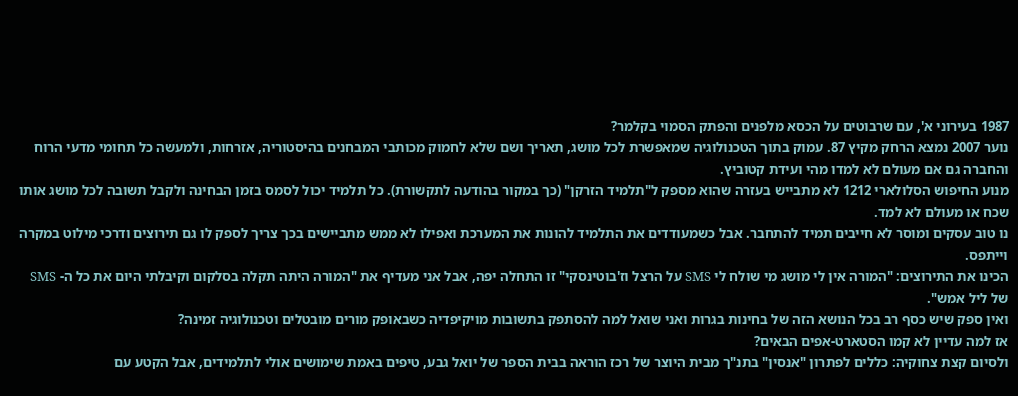1987 בעירוני א', עם שרבוטים על הכסא מלפנים והפתק הסמוי בקלמר?
נוער 2007 נמצא הרחק מקיץ 87. עמוק בתוך הטכנולוגיה שמאפשרת לכל מושג, תאריך ושם שלא לחמוק מכותבי המבחנים בהיסטוריה, אזרחות, ולמעשה כל תחומי מדעי הרוח והחברה גם אם מעולם לא למדו מהי ועידת קטוביץ.
מנוע החיפוש הסלולארי 1212 לא מתבייש בעזרה שהוא מספק ל"תלמיד הזרקן" (כך במקור בהודעה לתקשורת). כל תלמיד יכול לסמס בזמן הבחינה ולקבל תשובה לכל מושג אותו שכח או מעולם לא למד.
נו טוב עסקים ומוסר לא חייבים תמיד להתחבר. אבל כשמעודדים את התלמיד להונות את המערכת ואפילו לא ממש מתביישים בכך צריך לספק לו גם תירוצים ודרכי מילוט במקרה וייתפס.
הכינו את התירוצים: "המורה אין לי מושג מי שולח לי SMS על הרצל וז'בוטינסקי" זו התחלה יפה, אבל אני מעדיף את "המורה היתה תקלה בסלקום וקיבלתי היום את כל ה- SMS של ליל אמש".
ואין ספק שיש כסף רב בכל הנושא הזה של בחינות בגרות ואני שואל למה להסתפק בתשובות מויקיפדיה כשבאופק מורים מובטלים וטכנולוגיה זמינה?
אז למה עדיין לא קמו הסטארט-אפים הבאים?
ולסיום קצת צחוקיה: כללים לפתרון "אנסין" בתנ"ך מבית היוצר של רכז הוראה בבית הספר של יואל גבע, טיפים באמת שימושים אולי לתלמידים, אבל הקטע עם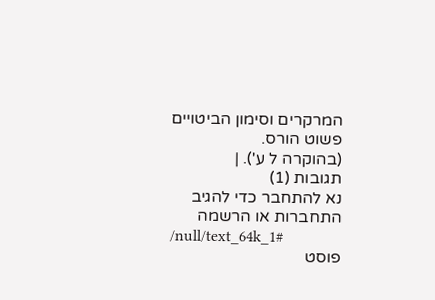המרקרים וסימון הביטויים פשוט הורס.
(בהוקרה ל ע'). |
תגובות (1)
נא להתחבר כדי להגיב
התחברות או הרשמה
/null/text_64k_1#
פוסט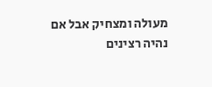מעולה ומצחיק אבל אם נהיה רצינים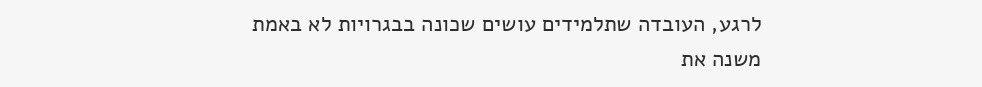לרגע, העובדה שתלמידים עושים שכונה בבגרויות לא באמת משנה את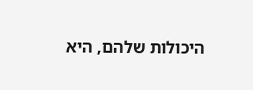היכולות שלהם, היא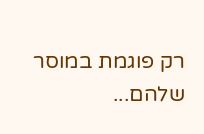רק פוגמת במוסר שלהם...